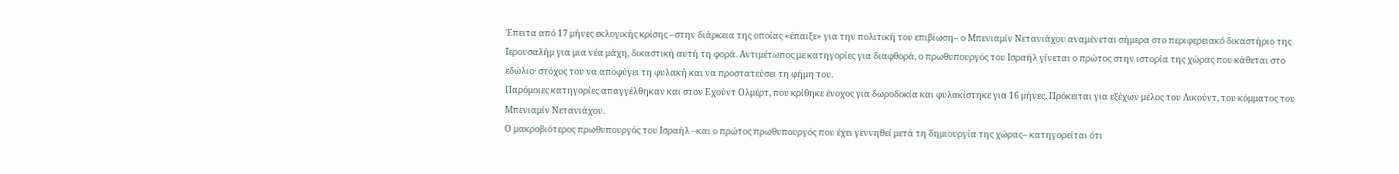Έπειτα από 17 μήνες εκλογικής κρίσης –στην διάρκεια της οποίας «έπαιξε» για την πολιτική του επιβίωση– ο Μπενιαμίν Νετανιάχου αναμένεται σήμερα στο περιφερειακό δικαστήριο της Ιερουσαλήμ για μια νέα μάχη, δικαστική αυτή τη φορά. Αντιμέτωπος με κατηγορίες για διαφθορά, ο πρωθυπουργός του Ισραήλ γίνεται ο πρώτος στην ιστορία της χώρας που κάθεται στο εδώλιο· στόχος του να αποφύγει τη φυλακή και να προστατεύσει τη φήμη του.
Παρόμοιες κατηγορίες απαγγέλθηκαν και στον Εχούντ Ολμέρτ, που κρίθηκε ένοχος για δωροδοκία και φυλακίστηκε για 16 μήνες. Πρόκειται για εξέχων μέλος του Λικούντ, του κόμματος του Μπενιαμίν Νετανιάχου.
Ο μακροβιότερος πρωθυπουργός του Ισραήλ –και ο πρώτος πρωθυπουργός που έχει γεννηθεί μετά τη δημιουργία της χώρας– κατηγορείται ότι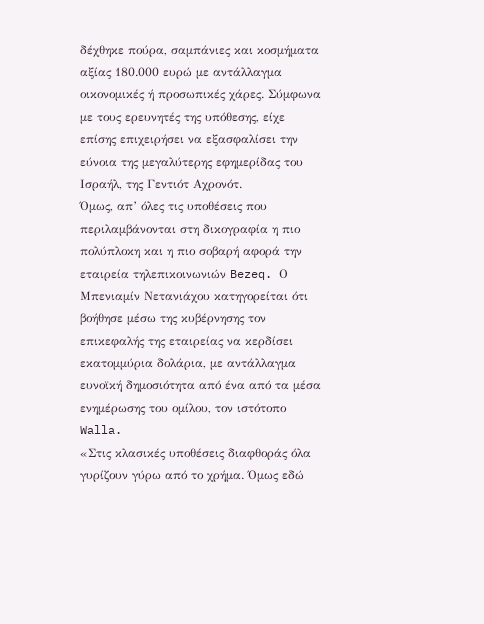δέχθηκε πούρα, σαμπάνιες και κοσμήματα αξίας 180.000 ευρώ με αντάλλαγμα οικονομικές ή προσωπικές χάρες. Σύμφωνα με τους ερευνητές της υπόθεσης, είχε επίσης επιχειρήσει να εξασφαλίσει την εύνοια της μεγαλύτερης εφημερίδας του Ισραήλ, της Γεντιότ Αχρονότ.
Όμως, απ’ όλες τις υποθέσεις που περιλαμβάνονται στη δικογραφία η πιο πολύπλοκη και η πιο σοβαρή αφορά την εταιρεία τηλεπικοινωνιών Bezeq. Ο Μπενιαμίν Νετανιάχου κατηγορείται ότι βοήθησε μέσω της κυβέρνησης τον επικεφαλής της εταιρείας να κερδίσει εκατομμύρια δολάρια, με αντάλλαγμα ευνοϊκή δημοσιότητα από ένα από τα μέσα ενημέρωσης του ομίλου, τον ιστότοπο Walla.
«Στις κλασικές υποθέσεις διαφθοράς όλα γυρίζουν γύρω από το χρήμα. Όμως εδώ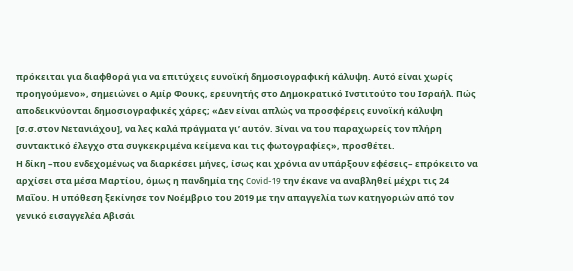πρόκειται για διαφθορά για να επιτύχεις ευνοϊκή δημοσιογραφική κάλυψη. Αυτό είναι χωρίς προηγούμενο», σημειώνει ο Αμίρ Φουκς, ερευνητής στο Δημοκρατικό Ινστιτούτο του Ισραήλ. Πώς αποδεικνύονται δημοσιογραφικές χάρες; «Δεν είναι απλώς να προσφέρεις ευνοϊκή κάλυψη [σ.σ.στον Νετανιάχου], να λες καλά πράγματα γι’ αυτόν. 3ίναι να του παραχωρείς τον πλήρη συντακτικό έλεγχο στα συγκεκριμένα κείμενα και τις φωτογραφίες», προσθέτει.
Η δίκη –που ενδεχομένως να διαρκέσει μήνες, ίσως και χρόνια αν υπάρξουν εφέσεις– επρόκειτο να αρχίσει στα μέσα Μαρτίου, όμως η πανδημία της Covid-19 την έκανε να αναβληθεί μέχρι τις 24 Μαΐου. Η υπόθεση ξεκίνησε τον Νοέμβριο του 2019 με την απαγγελία των κατηγοριών από τον γενικό εισαγγελέα Αβισάι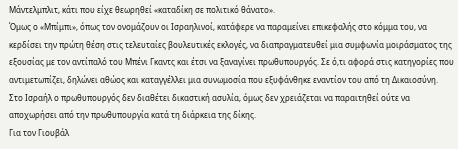Μάντελμπλιτ, κάτι που είχε θεωρηθεί «καταδίκη σε πολιτικό θάνατο».
Όμως ο «Μπίμπι», όπως τον ονομάζουν οι Ισραηλινοί, κατάφερε να παραμείνει επικεφαλής στο κόμμα του, να κερδίσει την πρώτη θέση στις τελευταίες βουλευτικές εκλογές, να διαπραγματευθεί μια συμφωνία μοιράσματος της εξουσίας με τον αντίπαλό του Μπένι Γκαντς και έτσι να ξαναγίνει πρωθυπουργός. Σε ό,τι αφορά στις κατηγορίες που αντιμετωπίζει, δηλώνει αθώος και καταγγέλλει μια συνωμοσία που εξυφάνθηκε εναντίον του από τη Δικαιοσύνη.
Στο Ισραήλ ο πρωθυπουργός δεν διαθέτει δικαστική ασυλία, όμως δεν χρειάζεται να παραιτηθεί ούτε να αποχωρήσει από την πρωθυπουργία κατά τη διάρκεια της δίκης.
Για τον Γιουβάλ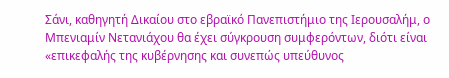Σάνι, καθηγητή Δικαίου στο εβραϊκό Πανεπιστήμιο της Ιερουσαλήμ, ο Μπενιαμίν Νετανιάχου θα έχει σύγκρουση συμφερόντων, διότι είναι «επικεφαλής της κυβέρνησης και συνεπώς υπεύθυνος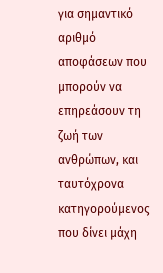για σημαντικό αριθμό αποφάσεων που μπορούν να επηρεάσουν τη ζωή των ανθρώπων, και ταυτόχρονα κατηγορούμενος που δίνει μάχη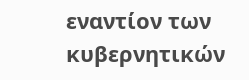εναντίον των κυβερνητικών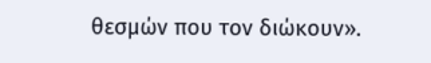θεσμών που τον διώκουν».